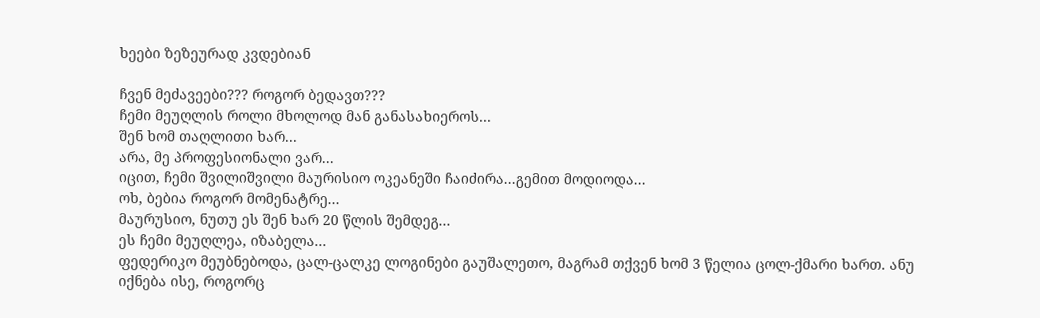ხეები ზეზეურად კვდებიან

ჩვენ მეძავეები??? როგორ ბედავთ???
ჩემი მეუღლის როლი მხოლოდ მან განასახიეროს...
შენ ხომ თაღლითი ხარ...
არა, მე პროფესიონალი ვარ...
იცით, ჩემი შვილიშვილი მაურისიო ოკეანეში ჩაიძირა...გემით მოდიოდა...
ოხ, ბებია როგორ მომენატრე...
მაურუსიო, ნუთუ ეს შენ ხარ 20 წლის შემდეგ...
ეს ჩემი მეუღლეა, იზაბელა...
ფედერიკო მეუბნებოდა, ცალ-ცალკე ლოგინები გაუშალეთო, მაგრამ თქვენ ხომ 3 წელია ცოლ-ქმარი ხართ. ანუ იქნება ისე, როგორც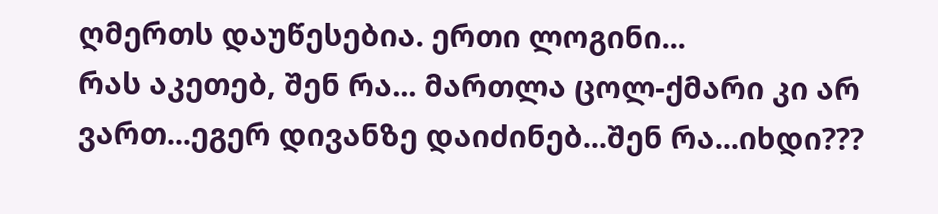ღმერთს დაუწესებია. ერთი ლოგინი...
რას აკეთებ, შენ რა... მართლა ცოლ-ქმარი კი არ ვართ...ეგერ დივანზე დაიძინებ...შენ რა...იხდი???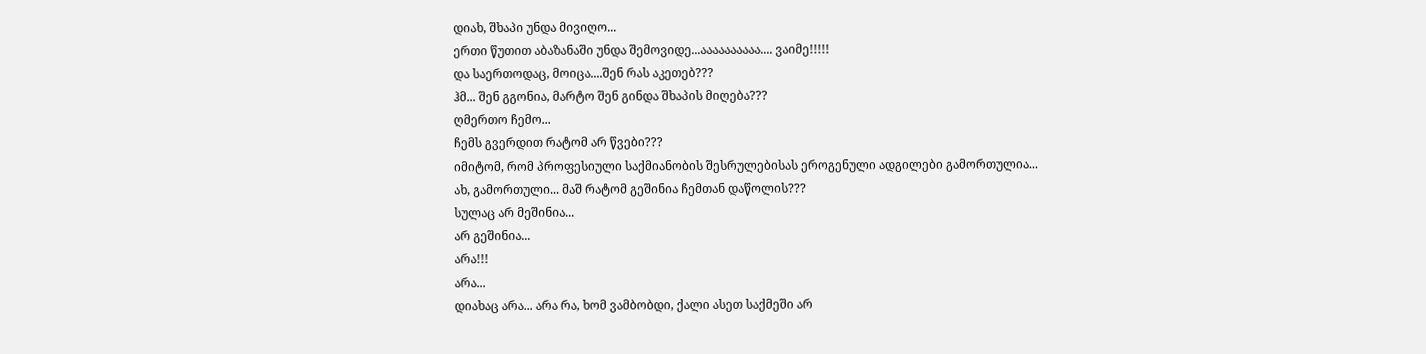დიახ, შხაპი უნდა მივიღო...
ერთი წუთით აბაზანაში უნდა შემოვიდე...აააააააააა.... ვაიმე!!!!!
და საერთოდაც, მოიცა....შენ რას აკეთებ???
ჰმ... შენ გგონია, მარტო შენ გინდა შხაპის მიღება???
ღმერთო ჩემო...
ჩემს გვერდით რატომ არ წვები???
იმიტომ, რომ პროფესიული საქმიანობის შესრულებისას ეროგენული ადგილები გამორთულია...
ახ, გამორთული... მაშ რატომ გეშინია ჩემთან დაწოლის???
სულაც არ მეშინია...
არ გეშინია...
არა!!!
არა...
დიახაც არა... არა რა, ხომ ვამბობდი, ქალი ასეთ საქმეში არ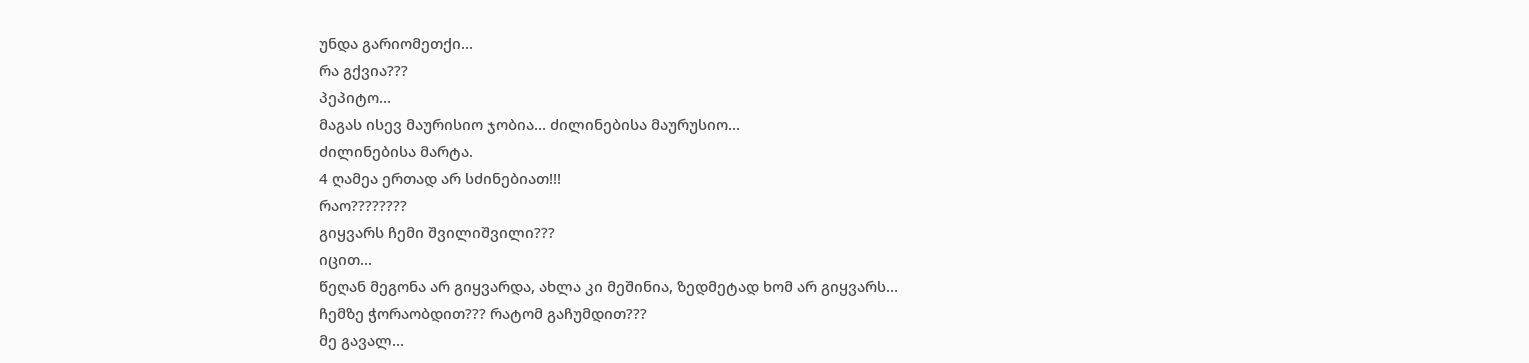უნდა გარიომეთქი...
რა გქვია???
პეპიტო...
მაგას ისევ მაურისიო ჯობია... ძილინებისა მაურუსიო...
ძილინებისა მარტა.
4 ღამეა ერთად არ სძინებიათ!!!
რაო????????
გიყვარს ჩემი შვილიშვილი???
იცით...
წეღან მეგონა არ გიყვარდა, ახლა კი მეშინია, ზედმეტად ხომ არ გიყვარს...
ჩემზე ჭორაობდით??? რატომ გაჩუმდით???
მე გავალ...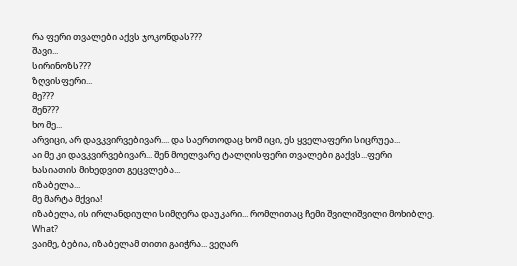რა ფერი თვალები აქვს ჯოკონდას???
შავი...
სირინოზს???
ზღვისფერი...
მე???
შენ???
ხო მე...
არვიცი, არ დავკვირვებივარ.... და საერთოდაც ხომ იცი, ეს ყველაფერი სიცრუეა...
აი მე კი დავკვირვებივარ... შენ მოელვარე ტალღისფერი თვალები გაქვს...ფერი ხასიათის მიხედვით გეცვლება...
იზაბელა...
მე მარტა მქვია!
იზაბელა, ის ირლანდიული სიმღერა დაუკარი... რომლითაც ჩემი შვილიშვილი მოხიბლე.
What?
ვაიმე, ბებია, იზაბელამ თითი გაიჭრა... ვეღარ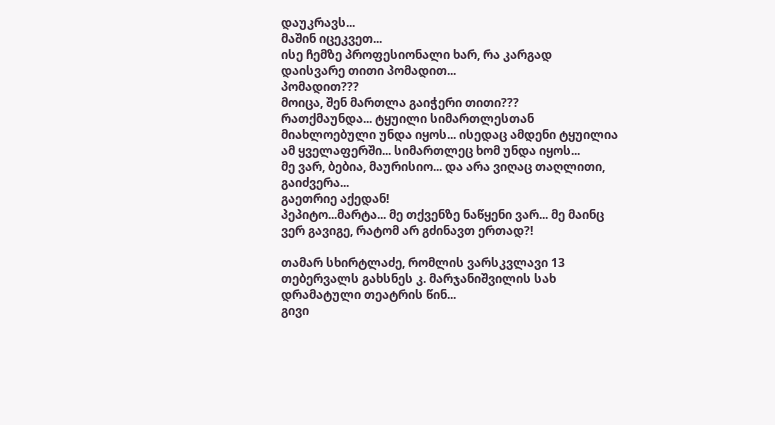დაუკრავს...
მაშინ იცეკვეთ...
ისე ჩემზე პროფესიონალი ხარ, რა კარგად დაისვარე თითი პომადით...
პომადით???
მოიცა, შენ მართლა გაიჭერი თითი???
რათქმაუნდა... ტყუილი სიმართლესთან მიახლოებული უნდა იყოს... ისედაც ამდენი ტყუილია ამ ყველაფერში... სიმართლეც ხომ უნდა იყოს...
მე ვარ, ბებია, მაურისიო... და არა ვიღაც თაღლითი, გაიძვერა...
გაეთრიე აქედან!
პეპიტო...მარტა... მე თქვენზე ნაწყენი ვარ... მე მაინც ვერ გავიგე, რატომ არ გძინავთ ერთად?!

თამარ სხირტლაძე, რომლის ვარსკვლავი 13 თებერვალს გახსნეს კ. მარჯანიშვილის სახ დრამატული თეატრის წინ...
გივი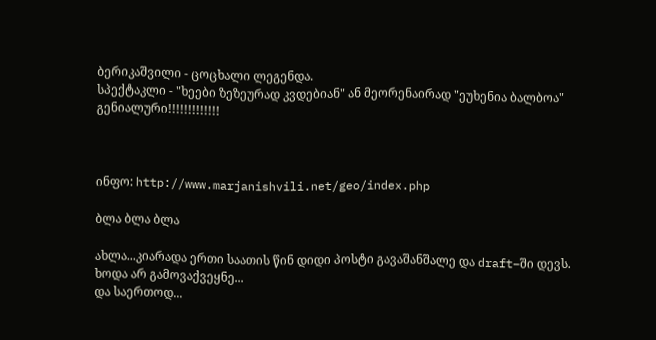ბერიკაშვილი - ცოცხალი ლეგენდა.
სპექტაკლი - "ხეები ზეზეურად კვდებიან" ან მეორენაირად "ეუხენია ბალბოა"
გენიალური!!!!!!!!!!!!!



ინფო: http://www.marjanishvili.net/geo/index.php

ბლა ბლა ბლა

ახლა...კიარადა ერთი საათის წინ დიდი პოსტი გავაშანშალე და draft–ში დევს.
ხოდა არ გამოვაქვეყნე...
და საერთოდ...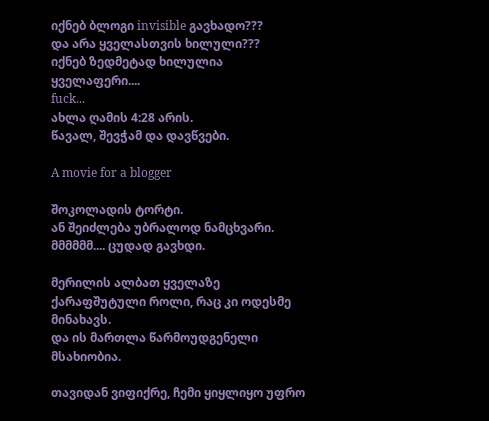იქნებ ბლოგი invisible გავხადო???
და არა ყველასთვის ხილული???
იქნებ ზედმეტად ხილულია ყველაფერი....
fuck...
ახლა ღამის 4:28 არის.
წავალ, შევჭამ და დავწვები.

A movie for a blogger

შოკოლადის ტორტი.
ან შეიძლება უბრალოდ ნამცხვარი.
მმმმმმ.... ცუდად გავხდი.

მერილის ალბათ ყველაზე ქარაფშუტული როლი, რაც კი ოდესმე მინახავს.
და ის მართლა წარმოუდგენელი მსახიობია.

თავიდან ვიფიქრე, ჩემი ყიყლიყო უფრო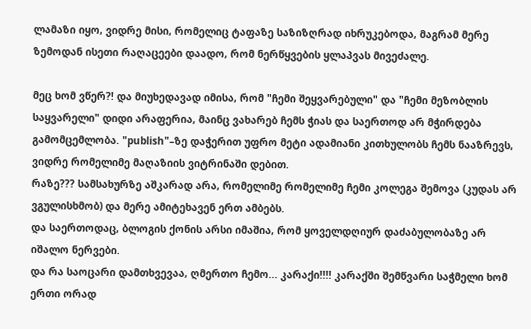ლამაზი იყო, ვიდრე მისი, რომელიც ტაფაზე საზიზღრად იხრუკებოდა, მაგრამ მერე ზემოდან ისეთი რაღაცეები დაადო, რომ ნერწყვების ყლაპვას მივეძალე.

მეც ხომ ვწერ?! და მიუხედავად იმისა, რომ "ჩემი შეყვარებული" და "ჩემი მეზობლის საყვარელი" დიდი არაფერია, მაინც ვახარებ ჩემს ჭიას და საერთოდ არ მჭირდება გამომცემლობა. "publish"–ზე დაჭერით უფრო მეტი ადამიანი კითხულობს ჩემს ნააზრევს, ვიდრე რომელიმე მაღაზიის ვიტრინაში დებით.
რაზე??? სამსახურზე აშკარად არა, რომელიმე რომელიმე ჩემი კოლეგა შემოვა (კუდას არ ვგულისხმობ) და მერე ამიტეხავენ ერთ ამბებს.
და საერთოდაც, ბლოგის ქონის არსი იმაშია, რომ ყოველდღიურ დაძაბულობაზე არ იშალო ნერვები.
და რა საოცარი დამთხვევაა, ღმერთო ჩემო... კარაქი!!!! კარაქში შემწვარი საჭმელი ხომ ერთი ორად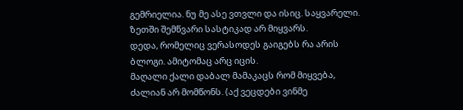გემრიელია. ნუ მე ასე ვთვლი და ისიც. საყვარელი. ზეთში შემწვარი სასტიკად არ მიყვარს.
დედა, რომელიც ვერასოდეს გაიგებს რა არის ბლოგი. ამიტომაც არც იცის.
მაღალი ქალი დაბალ მამაკაცს რომ მიყვება, ძალიან არ მომწონს. (აქ ვეცდები ვინმე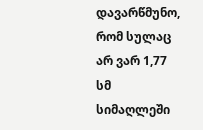დავარწმუნო, რომ სულაც არ ვარ 1,77 სმ სიმაღლეში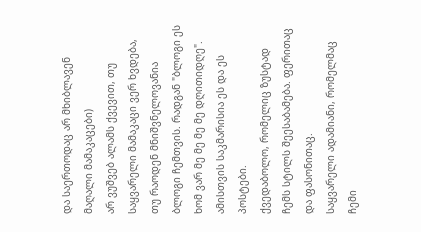და საერთოდაც არ მხიბლავენ მაღალი მამაკაცები)
არ ვუშვებ ალამს ქვევით, თუ საყვარელი მამაკაცი ვერ ხვდება, თუ რაოდენ მნიშვნელოვანია ბლოგი ჩემთვის. რადგან "ბლოგი ეს ხომ ვარ მე მე მე მე დღითიდღე". ამისთვის საკმარისია ეს და ეს პოსტები.
ქვედაბოლო, რომელიც ზუსტად ჩემს სტილს შეესაბამება. ფერითაც და ფასონითაც.
საყვარელი ადამიანი, რომელმაც ჩემი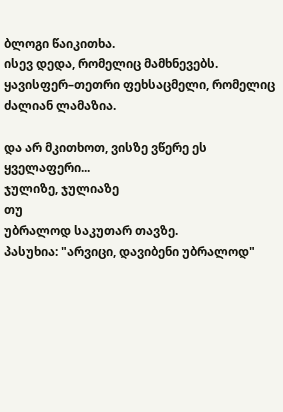ბლოგი წაიკითხა.
ისევ დედა, რომელიც მამხნევებს.
ყავისფერ–თეთრი ფეხსაცმელი, რომელიც ძალიან ლამაზია.

და არ მკითხოთ, ვისზე ვწერე ეს ყველაფერი...
ჯულიზე, ჯულიაზე
თუ
უბრალოდ საკუთარ თავზე.
პასუხია: "არვიცი, დავიბენი უბრალოდ"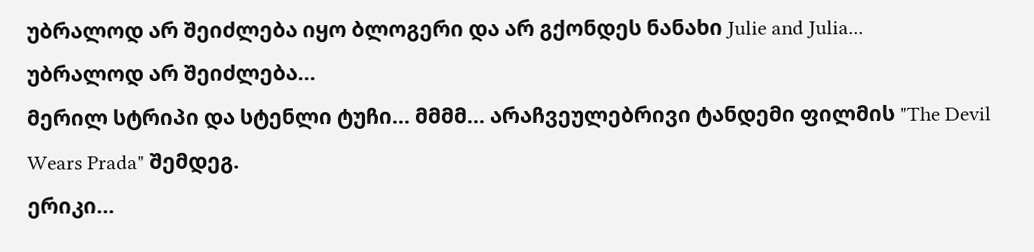უბრალოდ არ შეიძლება იყო ბლოგერი და არ გქონდეს ნანახი Julie and Julia...
უბრალოდ არ შეიძლება...
მერილ სტრიპი და სტენლი ტუჩი... მმმმ... არაჩვეულებრივი ტანდემი ფილმის "The Devil Wears Prada" შემდეგ.
ერიკი...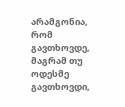არამგონია, რომ გავთხოვდე, მაგრამ თუ ოდესმე გავთხოვდი,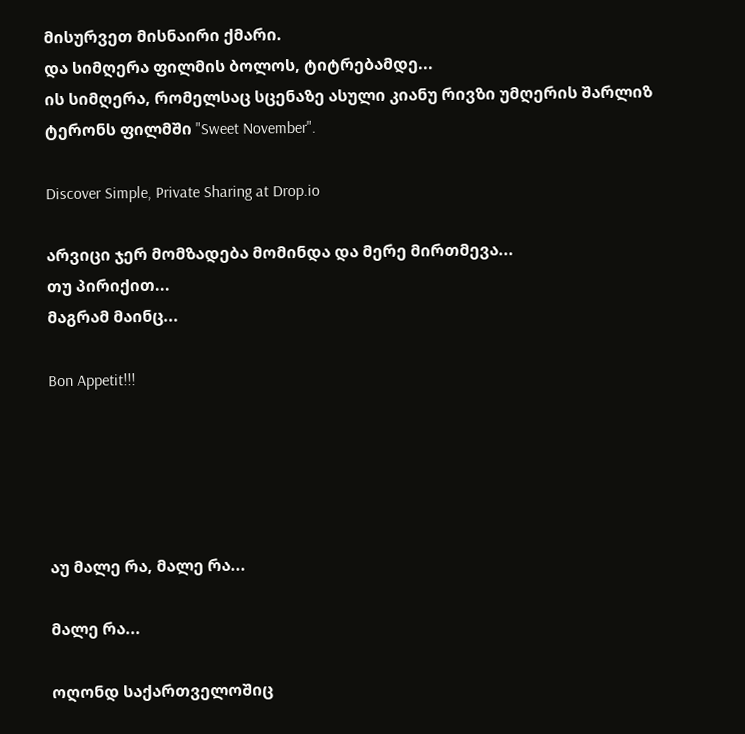მისურვეთ მისნაირი ქმარი.
და სიმღერა ფილმის ბოლოს, ტიტრებამდე...
ის სიმღერა, რომელსაც სცენაზე ასული კიანუ რივზი უმღერის შარლიზ ტერონს ფილმში "Sweet November".

Discover Simple, Private Sharing at Drop.io

არვიცი ჯერ მომზადება მომინდა და მერე მირთმევა...
თუ პირიქით...
მაგრამ მაინც...

Bon Appetit!!!





აუ მალე რა, მალე რა...

მალე რა...

ოღონდ საქართველოშიც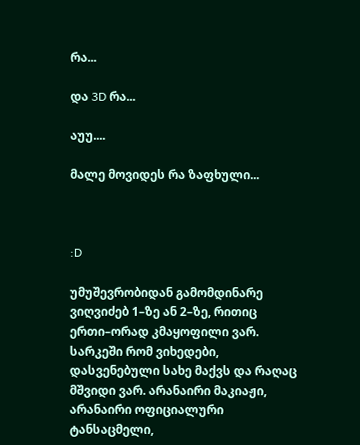რა...

და 3D რა...

აუუ....

მალე მოვიდეს რა ზაფხული...



:D

უმუშევრობიდან გამომდინარე ვიღვიძებ 1–ზე ან 2–ზე, რითიც ერთი–ორად კმაყოფილი ვარ. სარკეში რომ ვიხედები, დასვენებული სახე მაქვს და რაღაც მშვიდი ვარ. არანაირი მაკიაჟი, არანაირი ოფიციალური ტანსაცმელი,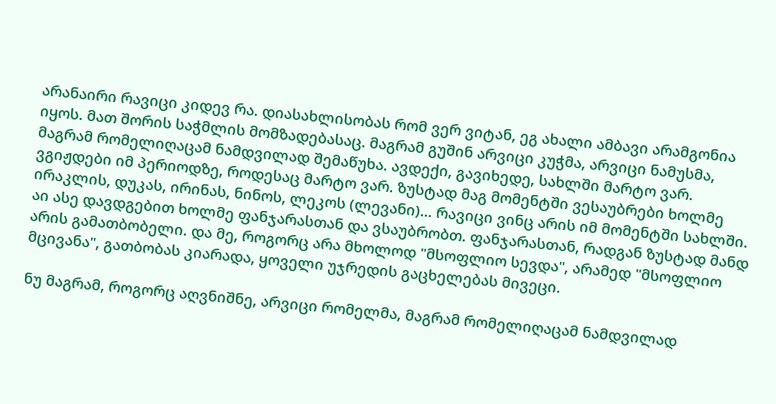არანაირი რავიცი კიდევ რა. დიასახლისობას რომ ვერ ვიტან, ეგ ახალი ამბავი არამგონია იყოს. მათ შორის საჭმლის მომზადებასაც. მაგრამ გუშინ არვიცი კუჭმა, არვიცი ნამუსმა, მაგრამ რომელიღაცამ ნამდვილად შემაწუხა. ავდექი, გავიხედე, სახლში მარტო ვარ. ვგიჟდები იმ პერიოდზე, როდესაც მარტო ვარ. ზუსტად მაგ მომენტში ვესაუბრები ხოლმე ირაკლის, დუკას, ირინას, ნინოს, ლეკოს (ლევანი)... რავიცი ვინც არის იმ მომენტში სახლში. აი ასე დავდგებით ხოლმე ფანჯარასთან და ვსაუბრობთ. ფანჯარასთან, რადგან ზუსტად მანდ არის გამათბობელი. და მე, როგორც არა მხოლოდ "მსოფლიო სევდა", არამედ "მსოფლიო მცივანა", გათბობას კიარადა, ყოველი უჯრედის გაცხელებას მივეცი.

ნუ მაგრამ, როგორც აღვნიშნე, არვიცი რომელმა, მაგრამ რომელიღაცამ ნამდვილად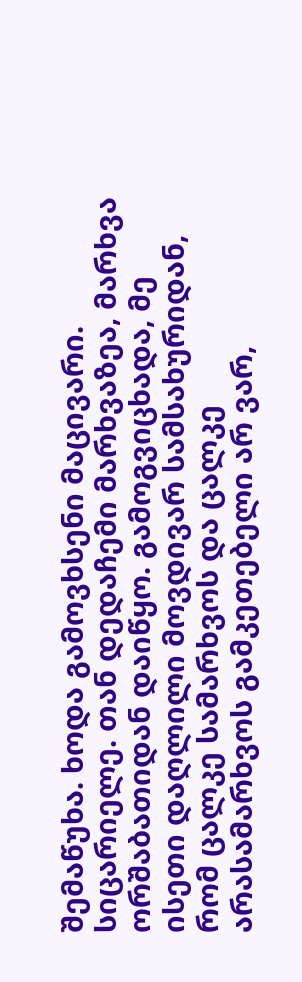შემაწუხა. ხოდა გამოვხსენი მაცივარი. სიცარიელე. თან დედაჩემი მარხვაზეა, მარხვა ორშაბათიდან დაიწყო. გამოგვიცხადა, მე ისეთი დაღლილი მოვდივარ სამსახურიდან, რომ ცალკე სამარხვოს და ცალკე არასამარხვოს გამკეთებელი არ ვარ,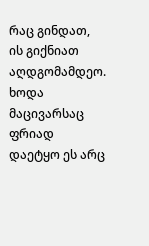რაც გინდათ, ის გიქნიათ აღდგომამდეო. ხოდა მაცივარსაც ფრიად დაეტყო ეს არც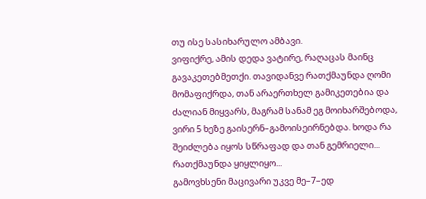თუ ისე სასიხარულო ამბავი.
ვიფიქრე, ამის დედა ვატირე, რაღაცას მაინც გავაკეთებმეთქი. თავიდანვე რათქმაუნდა ღომი მომაფიქრდა, თან არაერთხელ გამიკეთებია და ძალიან მიყვარს, მაგრამ სანამ ეგ მოიხარშებოდა, ვირი 5 ხეზე გაისერნ–გამოისეირნებდა. ხოდა რა შეიძლება იყოს სწრაფად და თან გემრიელი...
რათქმაუნდა ყიყლიყო...
გამოვხსენი მაცივარი უკვე მე–7–ედ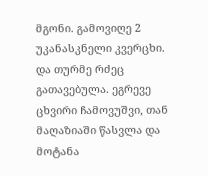მგონი. გამოვიღე 2 უკანასკნელი კვერცხი. და თურმე რძეც გათავებულა. ეგრევე ცხვირი ჩამოვუშვი, თან მაღაზიაში წასვლა და მოტანა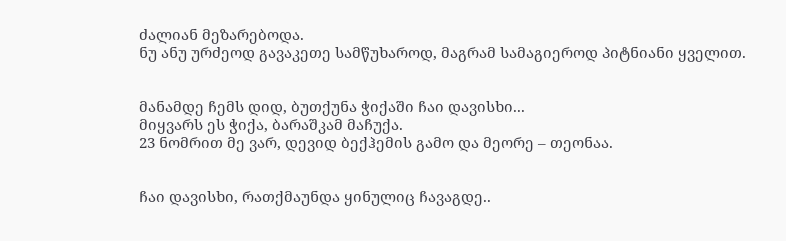ძალიან მეზარებოდა.
ნუ ანუ ურძეოდ გავაკეთე სამწუხაროდ, მაგრამ სამაგიეროდ პიტნიანი ყველით.


მანამდე ჩემს დიდ, ბუთქუნა ჭიქაში ჩაი დავისხი...
მიყვარს ეს ჭიქა, ბარაშკამ მაჩუქა.
23 ნომრით მე ვარ, დევიდ ბექჰემის გამო და მეორე – თეონაა.


ჩაი დავისხი, რათქმაუნდა ყინულიც ჩავაგდე..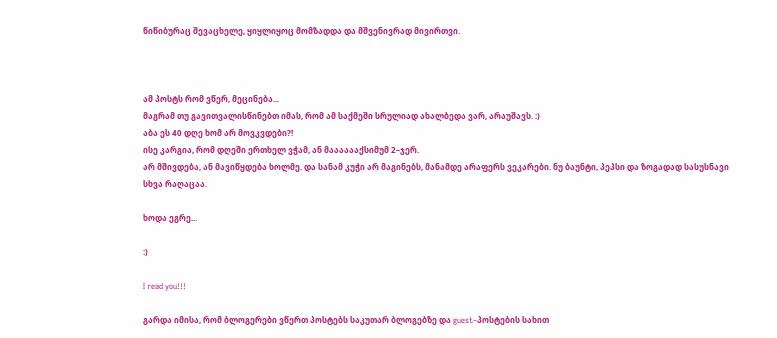წიწიბურაც შევაცხელე, ყიყლიყოც მომზადდა და მშვენივრად მივირთვი.



ამ პოსტს რომ ვწერ, მეცინება...
მაგრამ თუ გავითვალისწინებთ იმას, რომ ამ საქმეში სრულიად ახალბედა ვარ, არაუშავს. :)
აბა ეს 40 დღე ხომ არ მოვკვდები?!
ისე კარგია, რომ დღეში ერთხელ ვჭამ, ან მააააააქსიმუმ 2–ჯერ.
არ მშივდება, ან მავიწყდება ხოლმე. და სანამ კუჭი არ მაგინებს, მანამდე არაფერს ვეკარები. ნუ ბაუნტი, პეპსი და ზოგადად სასუსნავი სხვა რაღაცაა.

ხოდა ეგრე...

:)

I read you!!!

გარდა იმისა, რომ ბლოგერები ვწერთ პოსტებს საკუთარ ბლოგებზე და guest–პოსტების სახით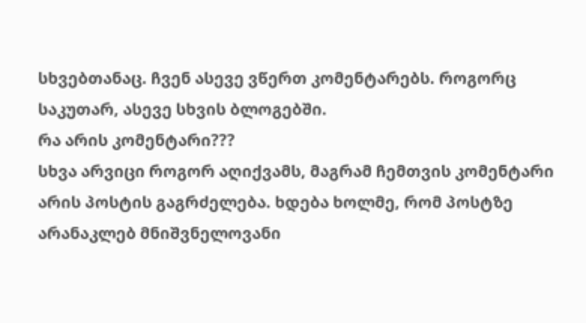სხვებთანაც. ჩვენ ასევე ვწერთ კომენტარებს. როგორც საკუთარ, ასევე სხვის ბლოგებში.
რა არის კომენტარი???
სხვა არვიცი როგორ აღიქვამს, მაგრამ ჩემთვის კომენტარი არის პოსტის გაგრძელება. ხდება ხოლმე, რომ პოსტზე არანაკლებ მნიშვნელოვანი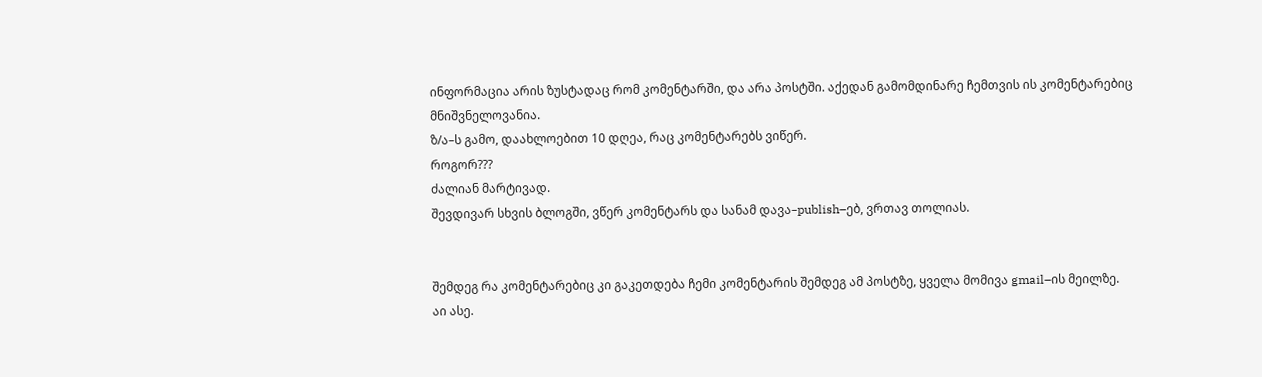ინფორმაცია არის ზუსტადაც რომ კომენტარში, და არა პოსტში. აქედან გამომდინარე ჩემთვის ის კომენტარებიც მნიშვნელოვანია.
ზ/ა–ს გამო, დაახლოებით 10 დღეა, რაც კომენტარებს ვიწერ.
როგორ???
ძალიან მარტივად.
შევდივარ სხვის ბლოგში, ვწერ კომენტარს და სანამ დავა–publish–ებ, ვრთავ თოლიას.


შემდეგ რა კომენტარებიც კი გაკეთდება ჩემი კომენტარის შემდეგ ამ პოსტზე, ყველა მომივა gmail–ის მეილზე.
აი ასე.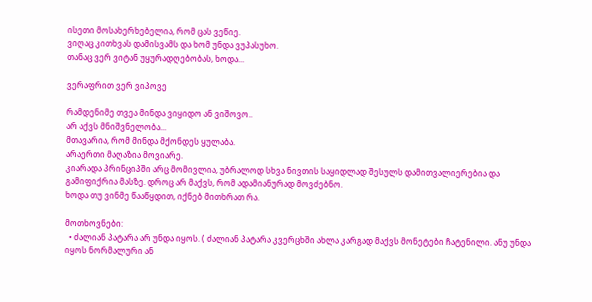ისეთი მოსახერხებელია, რომ ცას ვეწიე.
ვიღაც კითხვას დამისვამს და ხომ უნდა ვუპასუხო.
თანაც ვერ ვიტან უყურადღებობას, ხოდა...

ვერაფრით ვერ ვიპოვე

რამდენიმე თვეა მინდა ვიყიდო ან ვიშოვო..
არ აქვს მნიშვნელობა...
მთავარია, რომ მინდა მქონდეს ყულაბა.
არაერთი მაღაზია მოვიარე.
კიარადა პრინციპში არც მომივლია, უბრალოდ სხვა ნივთის საყიდლად შესულს დამითვალიერებია და გამიფიქრია მასზე. დროც არ მაქვს, რომ ადამიანურად მოვძებნო.
ხოდა თუ ვინმე წააწყდით, იქნებ მითხრათ რა.

მოთხოვნები:
  • ძალიან პატარა არ უნდა იყოს. ( ძალიან პატარა კვერცხში ახლა კარგად მაქვს მონეტები ჩატენილი. ანუ უნდა იყოს ნორმალური ან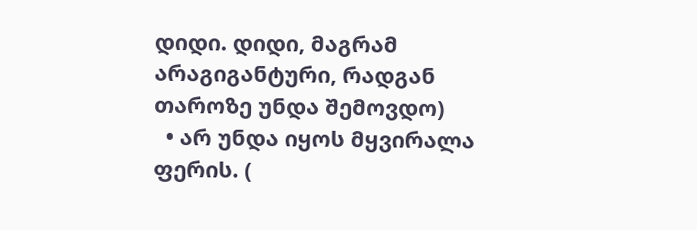დიდი. დიდი, მაგრამ არაგიგანტური, რადგან თაროზე უნდა შემოვდო)
  • არ უნდა იყოს მყვირალა ფერის. (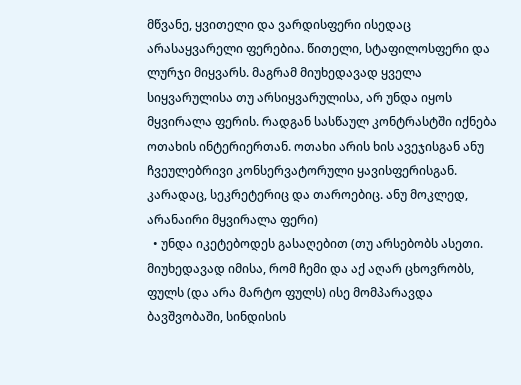მწვანე, ყვითელი და ვარდისფერი ისედაც არასაყვარელი ფერებია. წითელი, სტაფილოსფერი და ლურჯი მიყვარს. მაგრამ მიუხედავად ყველა სიყვარულისა თუ არსიყვარულისა, არ უნდა იყოს მყვირალა ფერის. რადგან სასწაულ კონტრასტში იქნება ოთახის ინტერიერთან. ოთახი არის ხის ავეჯისგან ანუ ჩვეულებრივი კონსერვატორული ყავისფერისგან. კარადაც, სეკრეტერიც და თაროებიც. ანუ მოკლედ, არანაირი მყვირალა ფერი)
  • უნდა იკეტებოდეს გასაღებით (თუ არსებობს ასეთი. მიუხედავად იმისა, რომ ჩემი და აქ აღარ ცხოვრობს, ფულს (და არა მარტო ფულს) ისე მომპარავდა ბავშვობაში, სინდისის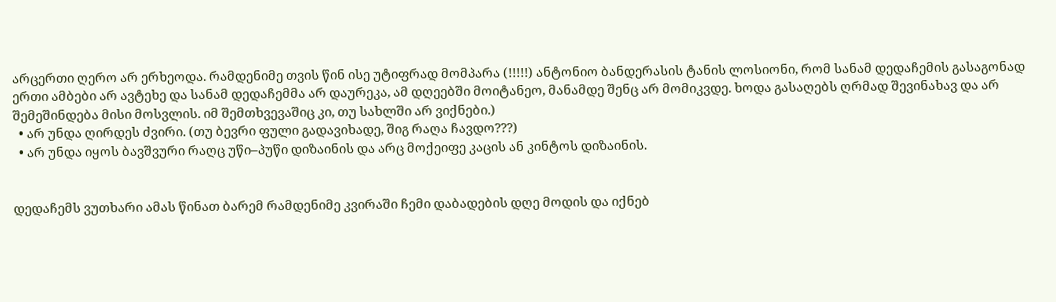არცერთი ღერო არ ერხეოდა. რამდენიმე თვის წინ ისე უტიფრად მომპარა (!!!!!) ანტონიო ბანდერასის ტანის ლოსიონი, რომ სანამ დედაჩემის გასაგონად ერთი ამბები არ ავტეხე და სანამ დედაჩემმა არ დაურეკა, ამ დღეებში მოიტანეო, მანამდე შენც არ მომიკვდე. ხოდა გასაღებს ღრმად შევინახავ და არ შემეშინდება მისი მოსვლის. იმ შემთხვევაშიც კი, თუ სახლში არ ვიქნები.)
  • არ უნდა ღირდეს ძვირი. (თუ ბევრი ფული გადავიხადე, შიგ რაღა ჩავდო???)
  • არ უნდა იყოს ბავშვური რაღც უწი–პუწი დიზაინის და არც მოქეიფე კაცის ან კინტოს დიზაინის.


დედაჩემს ვუთხარი ამას წინათ ბარემ რამდენიმე კვირაში ჩემი დაბადების დღე მოდის და იქნებ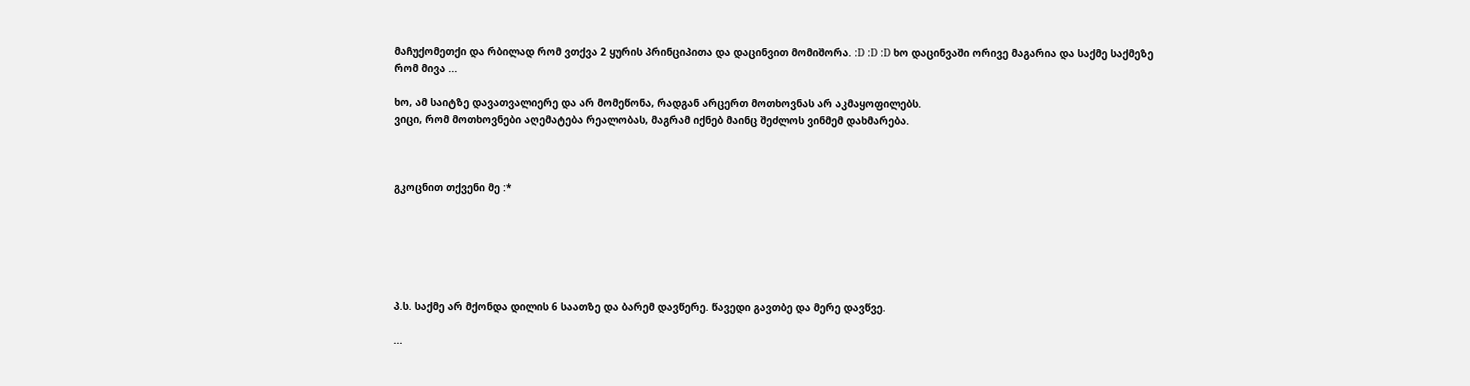მაჩუქომეთქი და რბილად რომ ვთქვა 2 ყურის პრინციპითა და დაცინვით მომიშორა. :D :D :D ხო დაცინვაში ორივე მაგარია და საქმე საქმეზე რომ მივა ...

ხო, ამ საიტზე დავათვალიერე და არ მომეწონა, რადგან არცერთ მოთხოვნას არ აკმაყოფილებს.
ვიცი, რომ მოთხოვნები აღემატება რეალობას, მაგრამ იქნებ მაინც შეძლოს ვინმემ დახმარება.



გკოცნით თქვენი მე :*






პ.ს. საქმე არ მქონდა დილის 6 საათზე და ბარემ დავწერე. წავედი გავთბე და მერე დავწვე.

...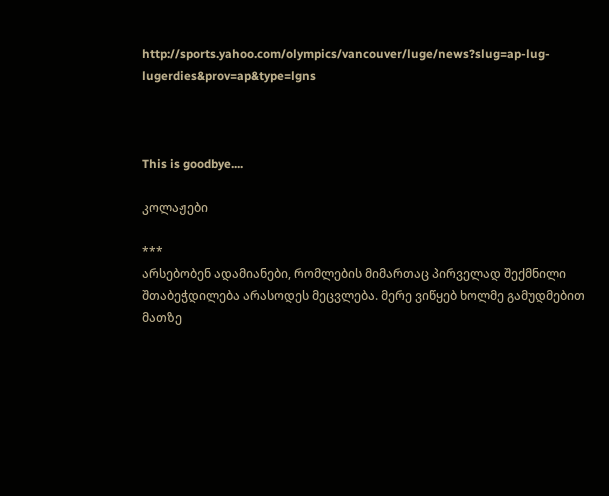http://sports.yahoo.com/olympics/vancouver/luge/news?slug=ap-lug-lugerdies&prov=ap&type=lgns



This is goodbye....

კოლაჟები

***
არსებობენ ადამიანები, რომლების მიმართაც პირველად შექმნილი შთაბეჭდილება არასოდეს მეცვლება. მერე ვიწყებ ხოლმე გამუდმებით მათზე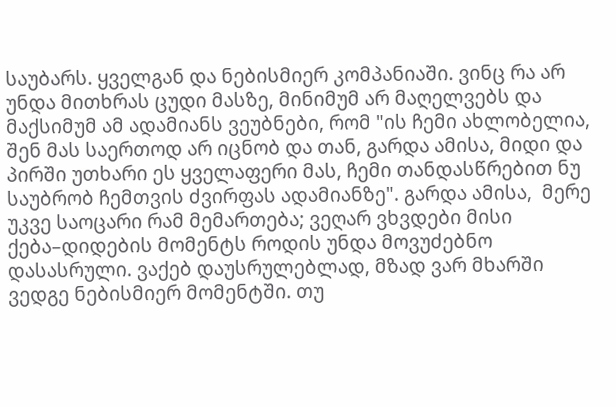საუბარს. ყველგან და ნებისმიერ კომპანიაში. ვინც რა არ უნდა მითხრას ცუდი მასზე, მინიმუმ არ მაღელვებს და მაქსიმუმ ამ ადამიანს ვეუბნები, რომ "ის ჩემი ახლობელია, შენ მას საერთოდ არ იცნობ და თან, გარდა ამისა, მიდი და პირში უთხარი ეს ყველაფერი მას, ჩემი თანდასწრებით ნუ საუბრობ ჩემთვის ძვირფას ადამიანზე". გარდა ამისა,  მერე უკვე საოცარი რამ მემართება; ვეღარ ვხვდები მისი ქება–დიდების მომენტს როდის უნდა მოვუძებნო დასასრული. ვაქებ დაუსრულებლად, მზად ვარ მხარში ვედგე ნებისმიერ მომენტში. თუ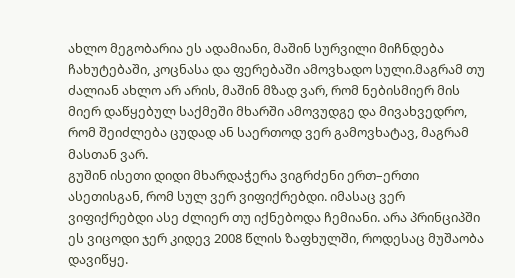ახლო მეგობარია ეს ადამიანი, მაშინ სურვილი მიჩნდება ჩახუტებაში, კოცნასა და ფერებაში ამოვხადო სული.მაგრამ თუ ძალიან ახლო არ არის, მაშინ მზად ვარ, რომ ნებისმიერ მის მიერ დაწყებულ საქმეში მხარში ამოვუდგე და მივახვედრო, რომ შეიძლება ცუდად ან საერთოდ ვერ გამოვხატავ, მაგრამ მასთან ვარ.
გუშინ ისეთი დიდი მხარდაჭერა ვიგრძენი ერთ–ერთი ასეთისგან, რომ სულ ვერ ვიფიქრებდი. იმასაც ვერ ვიფიქრებდი ასე ძლიერ თუ იქნებოდა ჩემიანი. არა პრინციპში ეს ვიცოდი ჯერ კიდევ 2008 წლის ზაფხულში, როდესაც მუშაობა დავიწყე.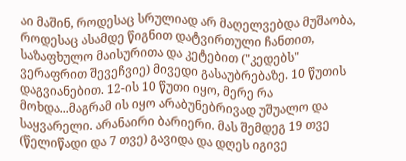აი მაშინ, როდესაც სრულიად არ მაღელვებდა მუშაობა, როდესაც ასამდე წიგნით დატვირთული ჩანთით, საზაფხულო მაისურითა და კეტებით ("კედებს" ვერაფრით შევეჩვიე) მივედი გასაუბრებაზე. 10 წუთის დაგვიანებით. 12-ის 10 წუთი იყო, მერე რა მოხდა...მაგრამ ის იყო არაბუნებრივად უშუალო და საყვარელი. არანაირი ბარიერი. მას შემდეგ 19 თვე (წელიწადი და 7 თვე) გავიდა და დღეს იგივე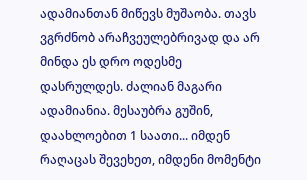ადამიანთან მიწევს მუშაობა. თავს ვგრძნობ არაჩვეულებრივად და არ მინდა ეს დრო ოდესმე დასრულდეს. ძალიან მაგარი ადამიანია. მესაუბრა გუშინ, დაახლოებით 1 საათი... იმდენ რაღაცას შევეხეთ, იმდენი მომენტი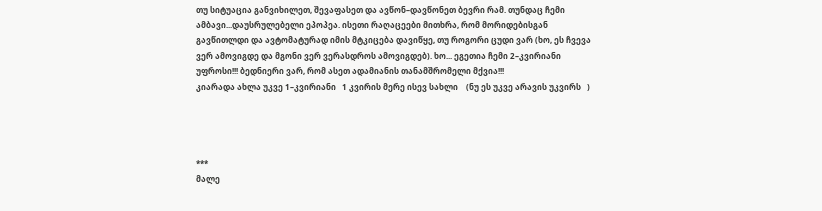თუ სიტუაცია განვიხილეთ, შევაფასეთ და ავწონ–დავწონეთ ბევრი რამ. თუნდაც ჩემი ამბავი...დაუსრულებელი ეპოპეა. ისეთი რაღაცეები მითხრა, რომ მორიდებისგან გავწითლდი და ავტომატურად იმის მტკიცება დავიწყე, თუ როგორი ცუდი ვარ (ხო, ეს ჩვევა ვერ ამოვიგდე და მგონი ვერ ვერასდროს ამოვიგდებ). ხო... ეგეთია ჩემი 2–კვირიანი უფროსი!!! ბედნიერი ვარ, რომ ასეთ ადამიანის თანამშრომელი მქვია!!!
კიარადა ახლა უკვე 1–კვირიანი   1 კვირის მერე ისევ სახლი    (ნუ ეს უკვე არავის უკვირს   )




***
მალე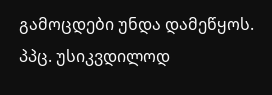გამოცდები უნდა დამეწყოს. პპც. უსიკვდილოდ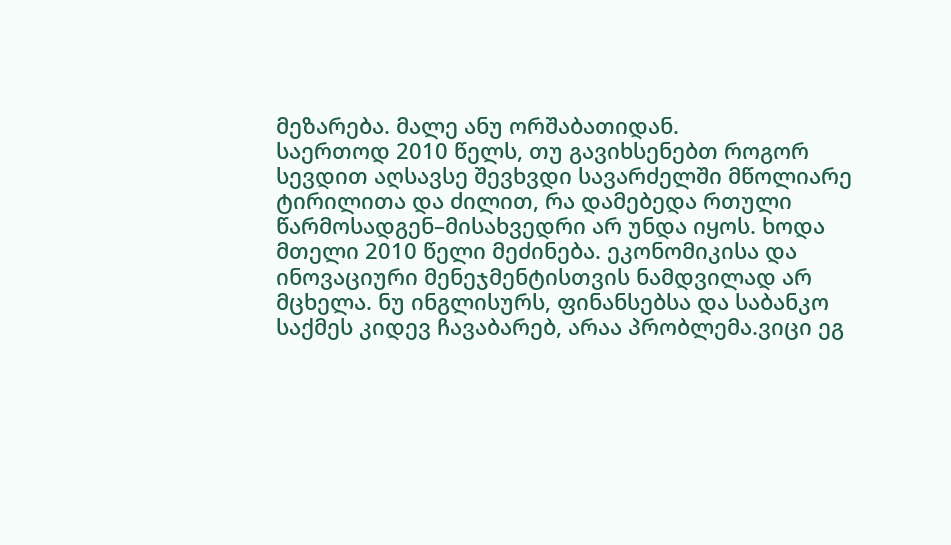მეზარება. მალე ანუ ორშაბათიდან.
საერთოდ 2010 წელს, თუ გავიხსენებთ როგორ სევდით აღსავსე შევხვდი სავარძელში მწოლიარე ტირილითა და ძილით, რა დამებედა რთული წარმოსადგენ–მისახვედრი არ უნდა იყოს. ხოდა მთელი 2010 წელი მეძინება. ეკონომიკისა და ინოვაციური მენეჯმენტისთვის ნამდვილად არ მცხელა. ნუ ინგლისურს, ფინანსებსა და საბანკო საქმეს კიდევ ჩავაბარებ, არაა პრობლემა.ვიცი ეგ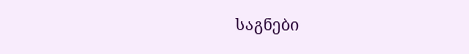საგნები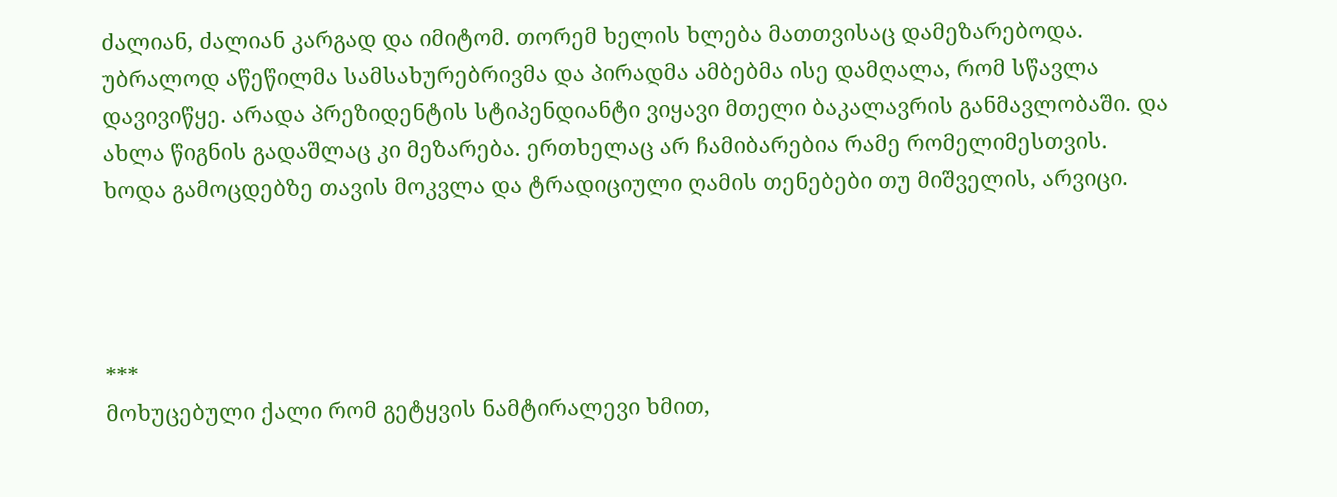ძალიან, ძალიან კარგად და იმიტომ. თორემ ხელის ხლება მათთვისაც დამეზარებოდა. უბრალოდ აწეწილმა სამსახურებრივმა და პირადმა ამბებმა ისე დამღალა, რომ სწავლა დავივიწყე. არადა პრეზიდენტის სტიპენდიანტი ვიყავი მთელი ბაკალავრის განმავლობაში. და ახლა წიგნის გადაშლაც კი მეზარება. ერთხელაც არ ჩამიბარებია რამე რომელიმესთვის. ხოდა გამოცდებზე თავის მოკვლა და ტრადიციული ღამის თენებები თუ მიშველის, არვიცი.




***
მოხუცებული ქალი რომ გეტყვის ნამტირალევი ხმით,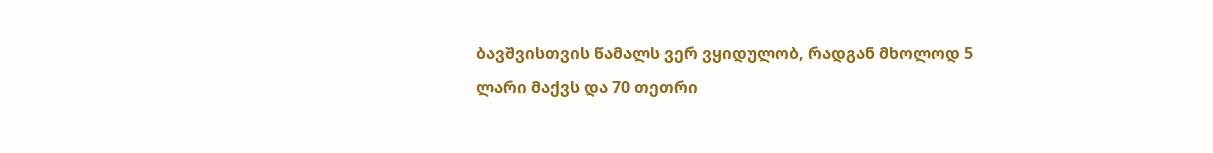ბავშვისთვის წამალს ვერ ვყიდულობ, რადგან მხოლოდ 5 ლარი მაქვს და 70 თეთრი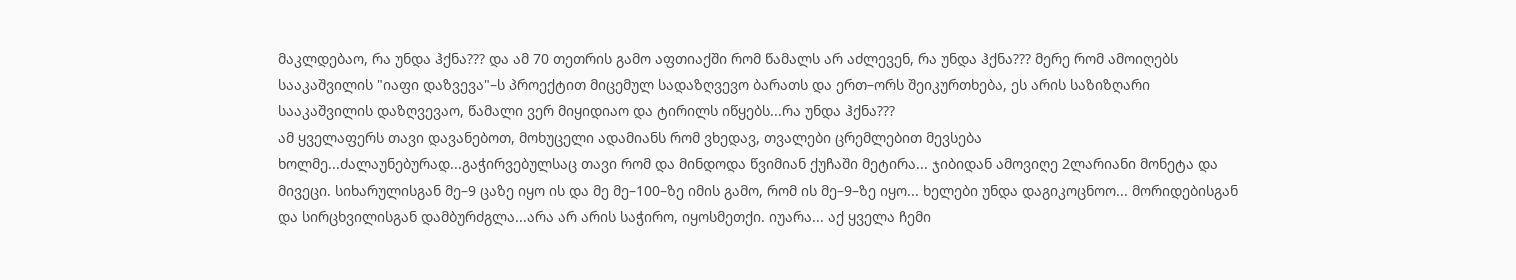მაკლდებაო, რა უნდა ჰქნა??? და ამ 70 თეთრის გამო აფთიაქში რომ წამალს არ აძლევენ, რა უნდა ჰქნა??? მერე რომ ამოიღებს სააკაშვილის "იაფი დაზვევა"–ს პროექტით მიცემულ სადაზღვევო ბარათს და ერთ–ორს შეიკურთხება, ეს არის საზიზღარი სააკაშვილის დაზღვევაო, წამალი ვერ მიყიდიაო და ტირილს იწყებს...რა უნდა ჰქნა???
ამ ყველაფერს თავი დავანებოთ, მოხუცელი ადამიანს რომ ვხედავ, თვალები ცრემლებით მევსება ხოლმე...ძალაუნებურად...გაჭირვებულსაც თავი რომ და მინდოდა წვიმიან ქუჩაში მეტირა... ჯიბიდან ამოვიღე 2ლარიანი მონეტა და მივეცი. სიხარულისგან მე–9 ცაზე იყო ის და მე მე–100–ზე იმის გამო, რომ ის მე–9–ზე იყო... ხელები უნდა დაგიკოცნოო... მორიდებისგან და სირცხვილისგან დამბურძგლა...არა არ არის საჭირო, იყოსმეთქი. იუარა... აქ ყველა ჩემი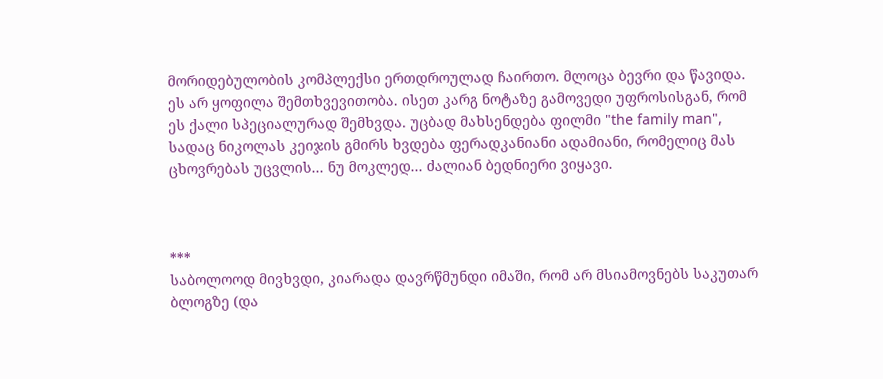მორიდებულობის კომპლექსი ერთდროულად ჩაირთო. მლოცა ბევრი და წავიდა.
ეს არ ყოფილა შემთხვევითობა. ისეთ კარგ ნოტაზე გამოვედი უფროსისგან, რომ ეს ქალი სპეციალურად შემხვდა. უცბად მახსენდება ფილმი "the family man", სადაც ნიკოლას კეიჯის გმირს ხვდება ფერადკანიანი ადამიანი, რომელიც მას ცხოვრებას უცვლის... ნუ მოკლედ... ძალიან ბედნიერი ვიყავი.



***
საბოლოოდ მივხვდი, კიარადა დავრწმუნდი იმაში, რომ არ მსიამოვნებს საკუთარ ბლოგზე (და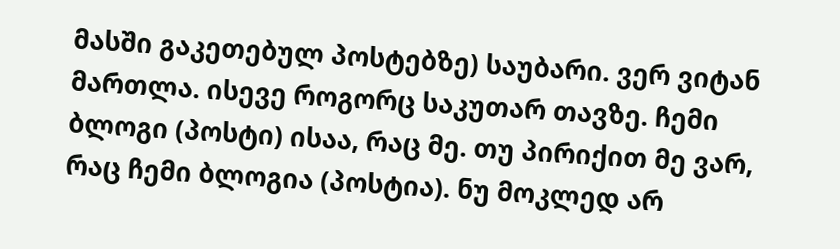მასში გაკეთებულ პოსტებზე) საუბარი. ვერ ვიტან მართლა. ისევე როგორც საკუთარ თავზე. ჩემი ბლოგი (პოსტი) ისაა, რაც მე. თუ პირიქით მე ვარ, რაც ჩემი ბლოგია (პოსტია). ნუ მოკლედ არ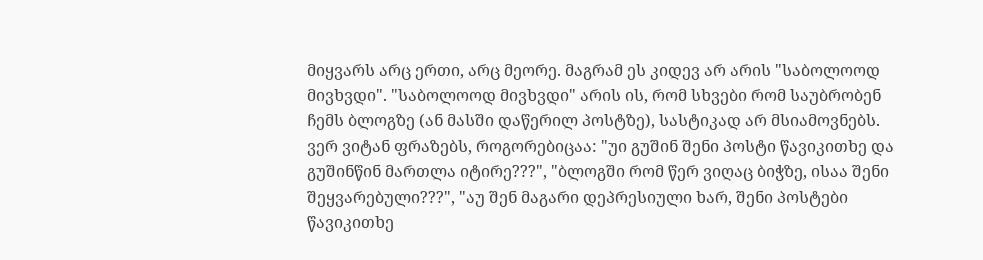მიყვარს არც ერთი, არც მეორე. მაგრამ ეს კიდევ არ არის "საბოლოოდ მივხვდი". "საბოლოოდ მივხვდი" არის ის, რომ სხვები რომ საუბრობენ ჩემს ბლოგზე (ან მასში დაწერილ პოსტზე), სასტიკად არ მსიამოვნებს. ვერ ვიტან ფრაზებს, როგორებიცაა: "უი გუშინ შენი პოსტი წავიკითხე და გუშინწინ მართლა იტირე???", "ბლოგში რომ წერ ვიღაც ბიჭზე, ისაა შენი შეყვარებული???", "აუ შენ მაგარი დეპრესიული ხარ, შენი პოსტები წავიკითხე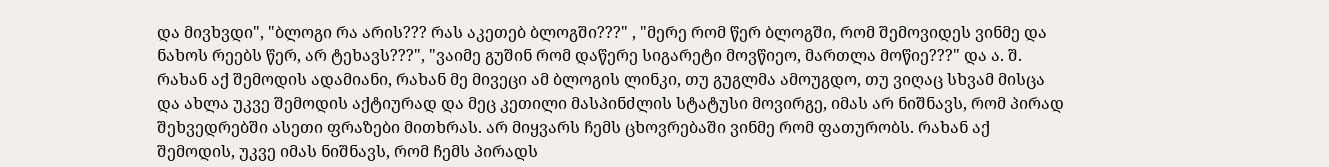და მივხვდი", "ბლოგი რა არის??? რას აკეთებ ბლოგში???" , "მერე რომ წერ ბლოგში, რომ შემოვიდეს ვინმე და ნახოს რეებს წერ, არ ტეხავს???", "ვაიმე გუშინ რომ დაწერე სიგარეტი მოვწიეო, მართლა მოწიე???" და ა. შ.
რახან აქ შემოდის ადამიანი, რახან მე მივეცი ამ ბლოგის ლინკი, თუ გუგლმა ამოუგდო, თუ ვიღაც სხვამ მისცა და ახლა უკვე შემოდის აქტიურად და მეც კეთილი მასპინძლის სტატუსი მოვირგე, იმას არ ნიშნავს, რომ პირად შეხვედრებში ასეთი ფრაზები მითხრას. არ მიყვარს ჩემს ცხოვრებაში ვინმე რომ ფათურობს. რახან აქ შემოდის, უკვე იმას ნიშნავს, რომ ჩემს პირადს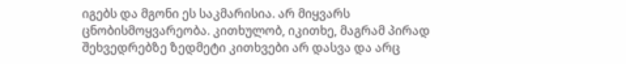იგებს და მგონი ეს საკმარისია. არ მიყვარს ცნობისმოყვარეობა. კითხულობ, იკითხე, მაგრამ პირად შეხვედრებზე ზედმეტი კითხვები არ დასვა და არც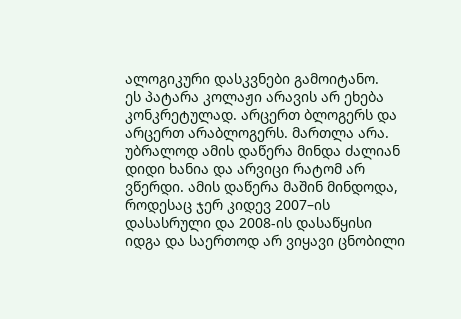ალოგიკური დასკვნები გამოიტანო.
ეს პატარა კოლაჟი არავის არ ეხება კონკრეტულად. არცერთ ბლოგერს და არცერთ არაბლოგერს. მართლა არა. უბრალოდ ამის დაწერა მინდა ძალიან დიდი ხანია და არვიცი რატომ არ ვწერდი. ამის დაწერა მაშინ მინდოდა, როდესაც ჯერ კიდევ 2007–ის დასასრული და 2008-ის დასაწყისი იდგა და საერთოდ არ ვიყავი ცნობილი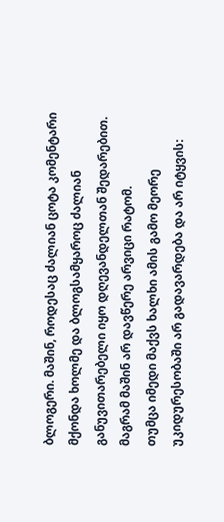ბლოგერი. მაშინ, როდესაც ძალიან ცოტა კომენტარი მქონდა ხოლმე და ბლოგსამყაროც ძალიან განუვითარებელი იყო დღევანდელთან შედარებით. მაგრამ მაშინ არ დავწერე არვიცი რატომ.
თუმცა იმედი მაქვს ხალხი ამის გამო მეორე უკიდურესობაში არ გადავარდება და არ იტყვის: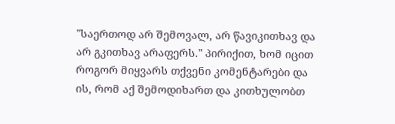"საერთოდ არ შემოვალ, არ წავიკითხავ და არ გკითხავ არაფერს." პირიქით, ხომ იცით როგორ მიყვარს თქვენი კომენტარები და ის, რომ აქ შემოდიხართ და კითხულობთ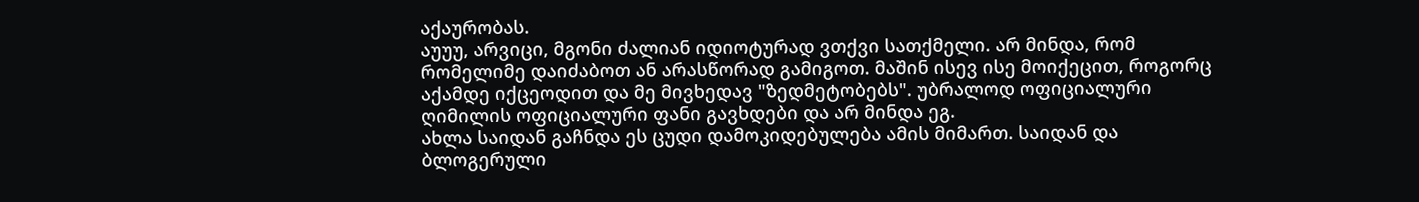აქაურობას.
აუუუ, არვიცი, მგონი ძალიან იდიოტურად ვთქვი სათქმელი. არ მინდა, რომ რომელიმე დაიძაბოთ ან არასწორად გამიგოთ. მაშინ ისევ ისე მოიქეცით, როგორც აქამდე იქცეოდით და მე მივხედავ "ზედმეტობებს". უბრალოდ ოფიციალური ღიმილის ოფიციალური ფანი გავხდები და არ მინდა ეგ.
ახლა საიდან გაჩნდა ეს ცუდი დამოკიდებულება ამის მიმართ. საიდან და ბლოგერული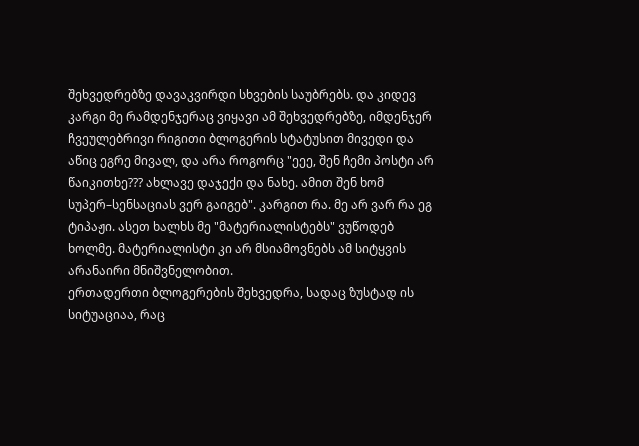შეხვედრებზე დავაკვირდი სხვების საუბრებს. და კიდევ კარგი მე რამდენჯერაც ვიყავი ამ შეხვედრებზე, იმდენჯერ ჩვეულებრივი რიგითი ბლოგერის სტატუსით მივედი და აწიც ეგრე მივალ, და არა როგორც "ეეე, შენ ჩემი პოსტი არ წაიკითხე??? ახლავე დაჯექი და ნახე. ამით შენ ხომ სუპერ–სენსაციას ვერ გაიგებ". კარგით რა. მე არ ვარ რა ეგ ტიპაჟი. ასეთ ხალხს მე "მატერიალისტებს" ვუწოდებ ხოლმე. მატერიალისტი კი არ მსიამოვნებს ამ სიტყვის არანაირი მნიშვნელობით.
ერთადერთი ბლოგერების შეხვედრა, სადაც ზუსტად ის სიტუაციაა, რაც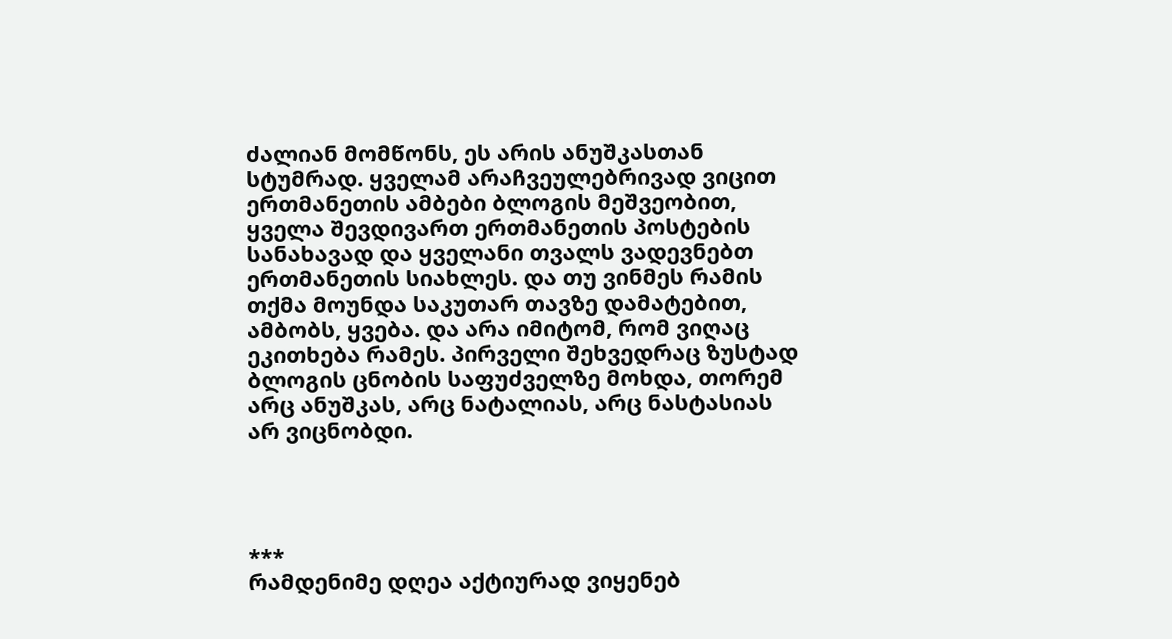ძალიან მომწონს, ეს არის ანუშკასთან სტუმრად. ყველამ არაჩვეულებრივად ვიცით ერთმანეთის ამბები ბლოგის მეშვეობით, ყველა შევდივართ ერთმანეთის პოსტების სანახავად და ყველანი თვალს ვადევნებთ ერთმანეთის სიახლეს. და თუ ვინმეს რამის თქმა მოუნდა საკუთარ თავზე დამატებით, ამბობს, ყვება. და არა იმიტომ, რომ ვიღაც ეკითხება რამეს. პირველი შეხვედრაც ზუსტად ბლოგის ცნობის საფუძველზე მოხდა, თორემ არც ანუშკას, არც ნატალიას, არც ნასტასიას არ ვიცნობდი.




***
რამდენიმე დღეა აქტიურად ვიყენებ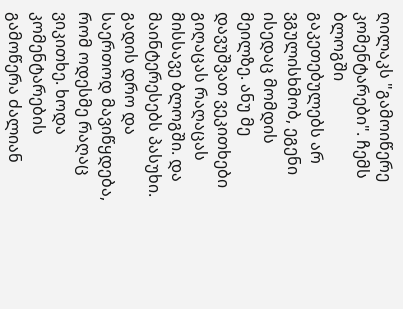ღილაკს "გამოიწერე კომენტარები". ჩემს ბლოგში გაკეთებულებს არ ვგულისხმობ, ეგენი ისედაც მომდის მეილზე. ანუ მე დავუშვათ ვეკითხები გიღაცას რაღაცას მისსავე ბლოგში. და მაინტერესებს პასუხი.  გადის დრო და საერთოდ მავიწყდება, რომ ოდესმე რაღაც ვიკითხე. ხოდა კომენტარების გამოწერა ძალიან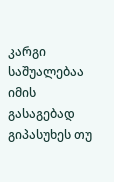კარგი საშუალებაა იმის გასაგებად გიპასუხეს თუ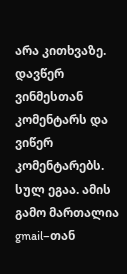არა კითხვაზე. დავწერ ვინმესთან კომენტარს და ვიწერ კომენტარებს. სულ ეგაა. ამის გამო მართალია gmail–თან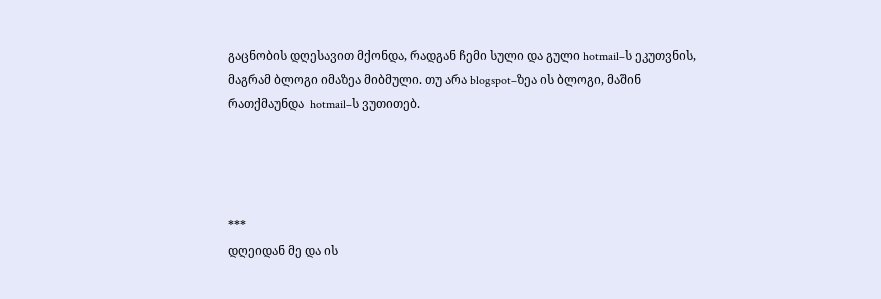გაცნობის დღესავით მქონდა, რადგან ჩემი სული და გული hotmail–ს ეკუთვნის, მაგრამ ბლოგი იმაზეა მიბმული. თუ არა blogspot–ზეა ის ბლოგი, მაშინ რათქმაუნდა  hotmail–ს ვუთითებ.




***
დღეიდან მე და ის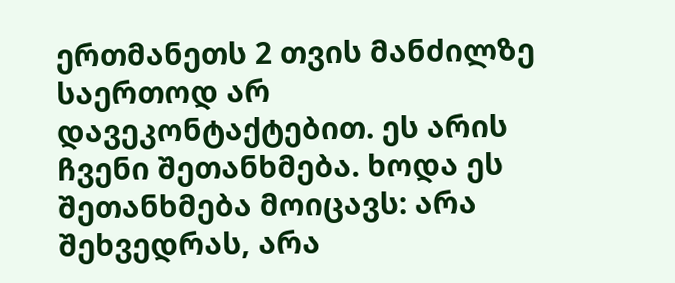ერთმანეთს 2 თვის მანძილზე საერთოდ არ დავეკონტაქტებით. ეს არის ჩვენი შეთანხმება. ხოდა ეს შეთანხმება მოიცავს: არა შეხვედრას, არა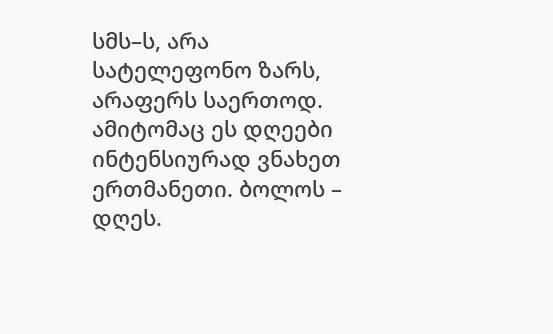სმს–ს, არა სატელეფონო ზარს, არაფერს საერთოდ. ამიტომაც ეს დღეები ინტენსიურად ვნახეთ ერთმანეთი. ბოლოს – დღეს.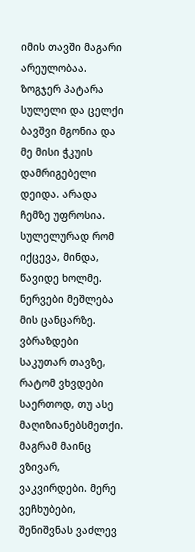იმის თავში მაგარი არეულობაა. ზოგჯერ პატარა სულელი და ცელქი ბავშვი მგონია და მე მისი ჭკუის დამრიგებელი დეიდა. არადა ჩემზე უფროსია. სულელურად რომ იქცევა, მინდა, წავიდე ხოლმე. ნერვები მეშლება მის ცანცარზე. ვბრაზდები საკუთარ თავზე, რატომ ვხვდები საერთოდ, თუ ასე მაღიზიანებსმეთქი. მაგრამ მაინც ვზივარ, ვაკვირდები. მერე ვეჩხუბები, შენიშვნას ვაძლევ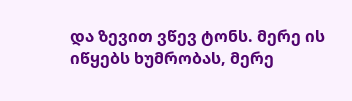და ზევით ვწევ ტონს. მერე ის იწყებს ხუმრობას, მერე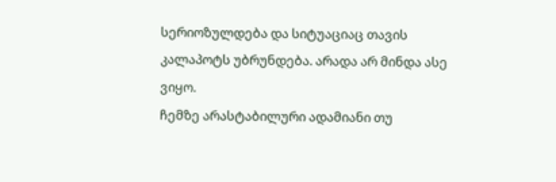სერიოზულდება და სიტუაციაც თავის კალაპოტს უბრუნდება. არადა არ მინდა ასე ვიყო.
ჩემზე არასტაბილური ადამიანი თუ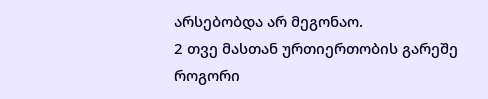არსებობდა არ მეგონაო.
2 თვე მასთან ურთიერთობის გარეშე როგორი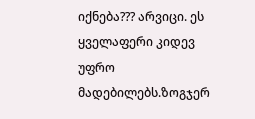იქნება??? არვიცი. ეს ყველაფერი კიდევ უფრო მადებილებს.ზოგჯერ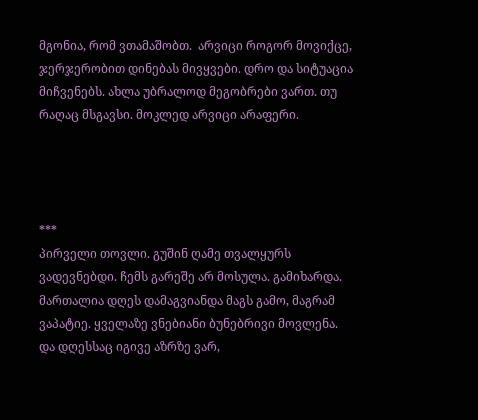მგონია, რომ ვთამაშობთ.  არვიცი როგორ მოვიქცე, ჯერჯერობით დინებას მივყვები. დრო და სიტუაცია მიჩვენებს. ახლა უბრალოდ მეგობრები ვართ. თუ რაღაც მსგავსი. მოკლედ არვიცი არაფერი.




***
პირველი თოვლი. გუშინ ღამე თვალყურს ვადევნებდი. ჩემს გარეშე არ მოსულა. გამიხარდა. მართალია დღეს დამაგვიანდა მაგს გამო, მაგრამ ვაპატიე. ყველაზე ვნებიანი ბუნებრივი მოვლენა.
და დღესსაც იგივე აზრზე ვარ,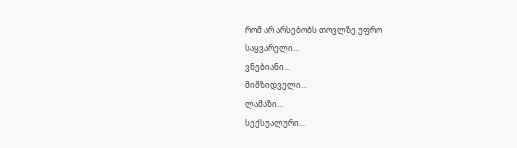რომ არ არსებობს თოვლზე უფრო
საყვარელი...
ვნებიანი...
მიმზიდველი...
ლამაზი...
სექსუალური...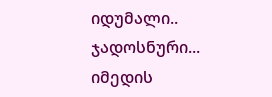იდუმალი..
ჯადოსნური...
იმედის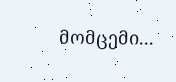მომცემი...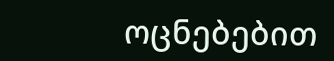ოცნებებით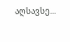აღსავსე...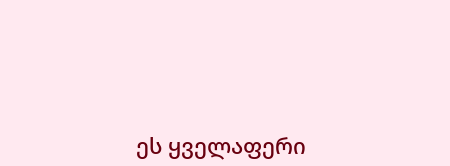ეს ყველაფერი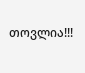თოვლია!!!